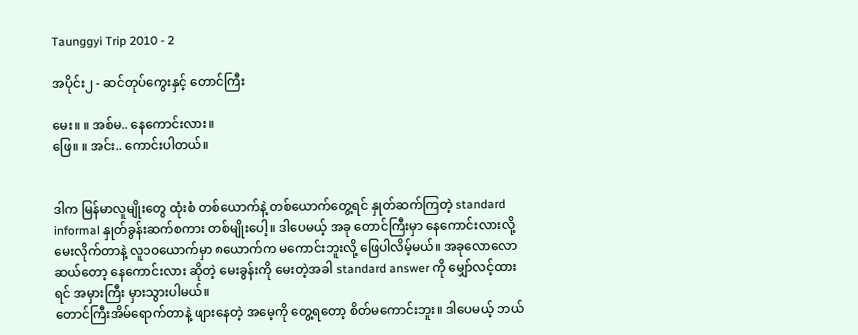Taunggyi Trip 2010 - 2

အပိုင်း၂ - ဆင်တုပ်ကွေးနှင့် တောင်ကြီး

မေး။ ။ အစ်မ.. နေကောင်းလား။
ဖြေ။ ။ အင်း.. ကောင်းပါတယ်။


ဒါက မြန်မာလူမျိုးတွေ ထုံးစံ တစ်ယောက်နဲ့ တစ်ယောက်တွေ့ရင် နှုတ်ဆက်ကြတဲ့ standard informal နှုတ်ခွန်းဆက်စကား တစ်မျိုးပေါ့။ ဒါပေမယ့် အခု တောင်ကြီးမှာ နေကောင်းလားလို့ မေးလိုက်တာနဲ့ လူ၁ဝယောက်မှာ ၈ယောက်က မကောင်းဘူးလို့ ဖြေပါလိမ့်မယ်။ အခုလောလောဆယ်တော့ နေကောင်းလား ဆိုတဲ့ မေးခွန်းကို မေးတဲ့အခါ standard answer ကို မျှော်လင့်ထားရင် အမှားကြီး မှားသွားပါမယ်။
တောင်ကြီးအိမ်ရောက်တာနဲ့ ဖျားနေတဲ့ အမေ့ကို တွေ့ရတော့ စိတ်မကောင်းဘူး။ ဒါပေမယ့် ဘယ်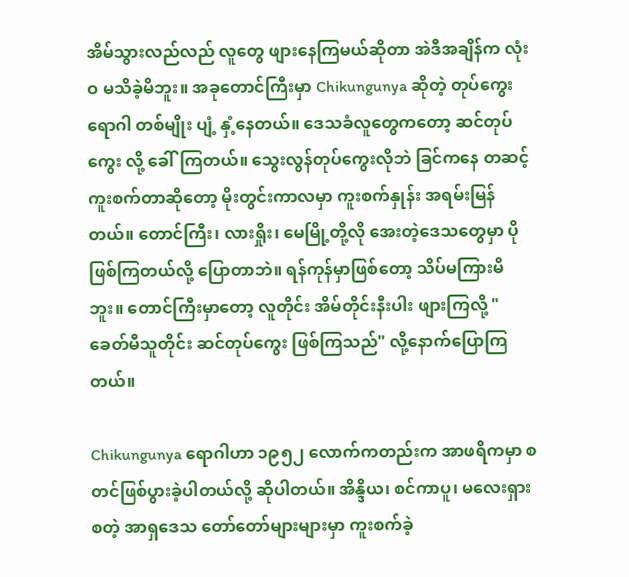အိမ်သွားလည်လည် လူတွေ ဖျားနေကြမယ်ဆိုတာ အဲဒီအချိန်က လုံးဝ မသိခဲ့မိဘူး။ အခုတောင်ကြီးမှာ Chikungunya ဆိုတဲ့ တုပ်ကွေးရောဂါ တစ်မျိုး ပျံ့ နှံ့နေတယ်။ ဒေသခံလူတွေကတော့ ဆင်တုပ်ကွေး လို့ ခေါ်ကြတယ်။ သွေးလွန်တုပ်ကွေးလိုဘဲ ခြင်ကနေ တဆင့် ကူးစက်တာဆိုတော့ မိုးတွင်းကာလမှာ ကူးစက်နှုန်း အရမ်းမြန်တယ်။ တောင်ကြီး၊ လားရှိုး၊ မေမြို့တို့လို အေးတဲ့ဒေသတွေမှာ ပိုဖြစ်ကြတယ်လို့ ပြောတာဘဲ။ ရန်ကုန်မှာဖြစ်တော့ သိပ်မကြားမိဘူး။ တောင်ကြီးမှာတော့ လူတိုင်း အိမ်တိုင်းနီးပါး ဖျားကြလို့ "ခေတ်မီသူတိုင်း ဆင်တုပ်ကွေး ဖြစ်ကြသည်" လို့နောက်ပြောကြတယ်။

Chikungunya ရောဂါဟာ ၁၉၅၂ လောက်ကတည်းက အာဖရိကမှာ စတင်ဖြစ်ပွားခဲ့ပါတယ်လို့ ဆိုပါတယ်။ အိန္ဒိယ၊ စင်ကာပူ၊ မလေးရှား စတဲ့ အာရှဒေသ တော်တော်များများမှာ ကူးစက်ခဲ့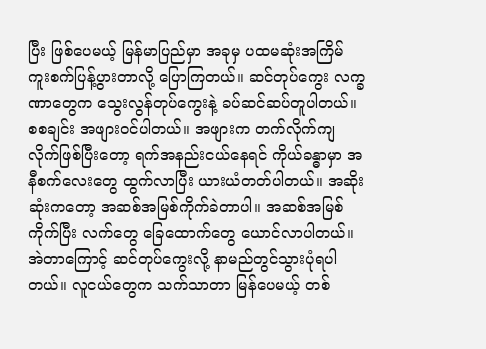ပြီး ဖြစ်ပေမယ့် မြန်မာပြည်မှာ အခုမှ ပထမဆုံးအကြိမ် ကူးစက်ပြန့်ပွားတာလို့ ပြောကြတယ်။ ဆင်တုပ်ကွေး လက္ခဏာတွေက သွေးလွန်တုပ်ကွေးနဲ့ ခပ်ဆင်ဆပ်တူပါတယ်။ စစချင်း အဖျားဝင်ပါတယ်။ အဖျားက တက်လိုက်ကျလိုက်ဖြစ်ပြီးတော့ ရက်အနည်းငယ်နေရင် ကိုယ်ခန္ဓာမှာ အနီစက်လေးတွေ ထွက်လာပြီး ယားယံတတ်ပါတယ်။ အဆိုးဆုံးကတော့ အဆစ်အမြစ်ကိုက်ခဲတာပါ။ အဆစ်အမြစ်ကိုက်ပြီး လက်တွေ ခြေထောက်တွေ ယောင်လာပါတယ်။ အဲတာကြောင့် ဆင်တုပ်ကွေးလို့ နာမည်တွင်သွားပုံရပါတယ်။ လူငယ်တွေက သက်သာတာ မြန်ပေမယ့် တစ်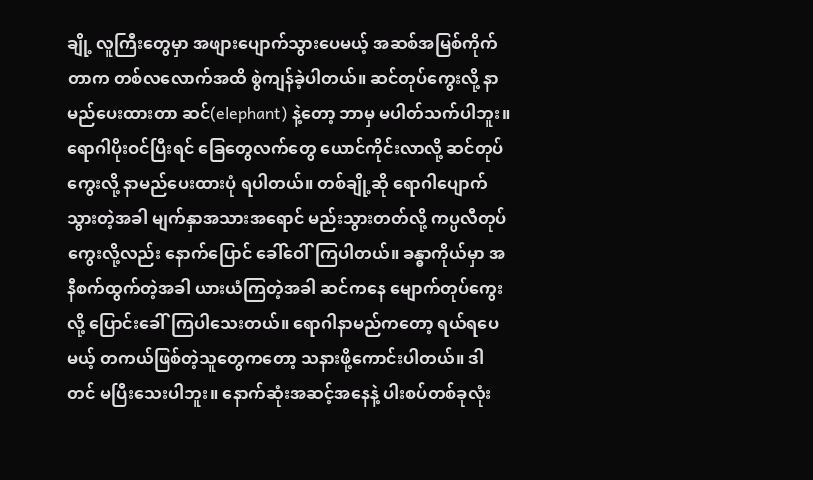ချို့ လူကြီးတွေမှာ အဖျားပျောက်သွားပေမယ့် အဆစ်အမြစ်ကိုက်တာက တစ်လလောက်အထိ စွဲကျန်ခဲ့ပါတယ်။ ဆင်တုပ်ကွေးလို့ နာမည်ပေးထားတာ ဆင်(elephant) နဲ့တော့ ဘာမှ မပါတ်သက်ပါဘူး။ ရောဂါပိုးဝင်ပြီးရင် ခြေတွေလက်တွေ ယောင်ကိုင်းလာလို့ ဆင်တုပ်ကွေးလို့ နာမည်ပေးထားပုံ ရပါတယ်။ တစ်ချို့ဆို ရောဂါပျောက်သွားတဲ့အခါ မျက်နှာအသားအရောင် မည်းသွားတတ်လို့ ကပ္ပလီတုပ်ကွေးလို့လည်း နောက်ပြောင် ခေါ်ဝေါ်ကြပါတယ်။ ခန္ဓာကိုယ်မှာ အနီစက်ထွက်တဲ့အခါ ယားယံကြတဲ့အခါ ဆင်ကနေ မျောက်တုပ်ကွေးလို့ ပြောင်းခေါ်ကြပါသေးတယ်။ ရောဂါနာမည်ကတော့ ရယ်ရပေမယ့် တကယ်ဖြစ်တဲ့သူတွေကတော့ သနားဖို့ကောင်းပါတယ်။ ဒါတင် မပြီးသေးပါဘူး။ နောက်ဆုံးအဆင့်အနေနဲ့ ပါးစပ်တစ်ခုလုံး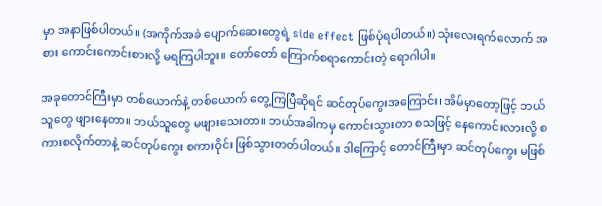မှာ အနာဖြစ်ပါတယ်။ (အကိုက်အခဲ ပျောက်ဆေးတွေရဲ့ side effect ဖြစ်ပုံရပါတယ်။) သုံးလေးရက်လောက် အစား ကောင်းကောင်းစားလို့ မရကြပါဘူး။ တော်တော် ကြောက်စရာကောင်းတဲ့ ရောဂါပါ။

အခုတောင်ကြီးမှာ တစ်ယောက်နဲ့ တစ်ယောက် တွေ့ကြပြီဆိုရင် ဆင်တုပ်ကွေးအကြောင်း၊ အိမ်မှာတော့ဖြင့် ဘယ်သူတွေ ဖျားနေတာ။ ဘယ်သူတွေ မဖျားသေးတာ။ ဘယ်အခါကမှ ကောင်းသွားတာ စသဖြင့် နေကောင်းလားလို့ စကားစလိုက်တာနဲ့ ဆင်တုပ်ကွေး စကားဝိုင်း ဖြစ်သွားတတ်ပါတယ်။ ဒါကြောင့် တောင်ကြီးမှာ ဆင်တုပ်ကွေး မဖြစ်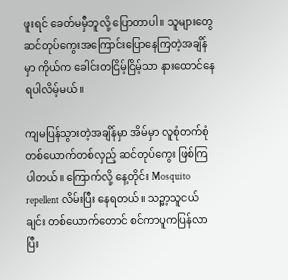ဖူးရင် ခေတ်မမှီဘူလို့ ပြောတာပါ။ သူများတွေ ဆင်တုပ်ကွေးအကြောင်းပြောနေကြတဲ့အချိန်မှာ ကိုယ်က ခေါင်းတငြိမ့်ငြိမ့်သာ နားထောင်နေရပါလိမ့်မယ်။

ကျမပြန်သွားတဲ့အချိန်မှာ အိမ်မှာ လူစုံတက်စုံ တစ်ယောက်တစ်လှည့် ဆင်တုပ်ကွေး ဖြစ်ကြပါတယ်။ ကြောက်လို့ နေ့တိုင်း Mosquito repellent လိမ်းပြီး နေရတယ်။ သဉ္ဖာ့သူငယ်ချင်း တစ်ယောက်တောင် စင်ကာပူကပြန်လာပြီး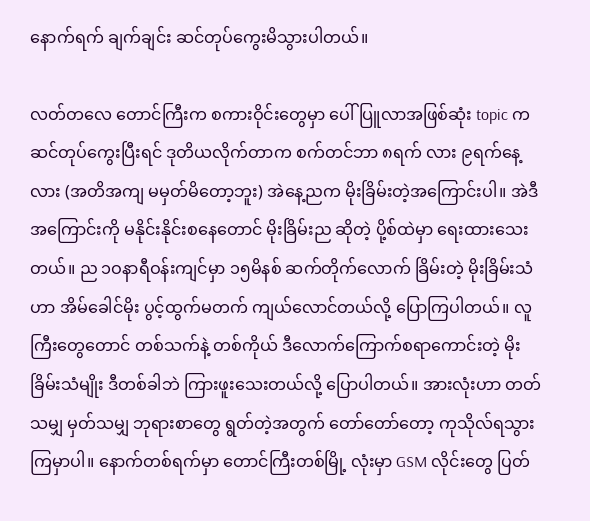နောက်ရက် ချက်ချင်း ဆင်တုပ်ကွေးမိသွားပါတယ်။

လတ်တလေ တောင်ကြီးက စကားဝိုင်းတွေမှာ ပေါ်ပြူလာအဖြစ်ဆုံး topic က ဆင်တုပ်ကွေးပြီးရင် ဒုတိယလိုက်တာက စက်တင်ဘာ ၈ရက် လား ၉ရက်နေ့လား (အတိအကျ မမှတ်မိတော့ဘူး) အဲနေ့ညက မိုးခြိမ်းတဲ့အကြောင်းပါ။ အဲဒီအကြောင်းကို မနိုင်းနိုင်းစနေတောင် မိုးခြိမ်းည ဆိုတဲ့ ပို့စ်ထဲမှာ ရေးထားသေးတယ်။ ည ၁ဝနာရီဝန်းကျင်မှာ ၁၅မိနစ် ဆက်တိုက်လောက် ခြိမ်းတဲ့ မိုးခြိမ်းသံဟာ အိမ်ခေါင်မိုး ပွင့်ထွက်မတက် ကျယ်လောင်တယ်လို့ ပြောကြပါတယ်။ လူကြီးတွေတောင် တစ်သက်နဲ့ တစ်ကိုယ် ဒီလောက်ကြောက်စရာကောင်းတဲ့ မိုးခြိမ်းသံမျိုး ဒီတစ်ခါဘဲ ကြားဖူးသေးတယ်လို့ ပြောပါတယ်။ အားလုံးဟာ တတ်သမျှ မှတ်သမျှ ဘုရားစာတွေ ရွတ်တဲ့အတွက် တော်တော်တော့ ကုသိုလ်ရသွားကြမှာပါ။ နောက်တစ်ရက်မှာ တောင်ကြီးတစ်မြို့ လုံးမှာ GSM လိုင်းတွေ ပြတ်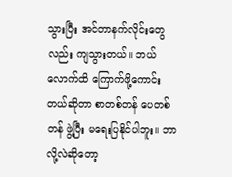သွားပြီး အင်တာနက်လိုင်းတွေလည်း ကျသွားတယ်။ ဘယ်လောက်ထိ ကြောက်ဖို့ကောင်းတယ်ဆိုတာ စာတစ်တန် ပေတစ်တန် ဖွဲ့ပြီး မရေးပြနိုင်ပါဘူး။ ဘာလို့လဲဆိုတော့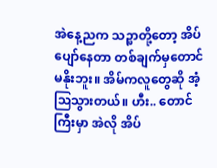အဲနေ့ညက သဉ္ဖာတို့တော့ အိပ်ပျော်နေတာ တစ်ချက်မှတောင် မနိုးဘူး။ အိမ်ကလူတွေဆို အံ့ဩသွားတယ်။ ဟီး.. တောင်ကြီးမှာ အဲလို အိပ်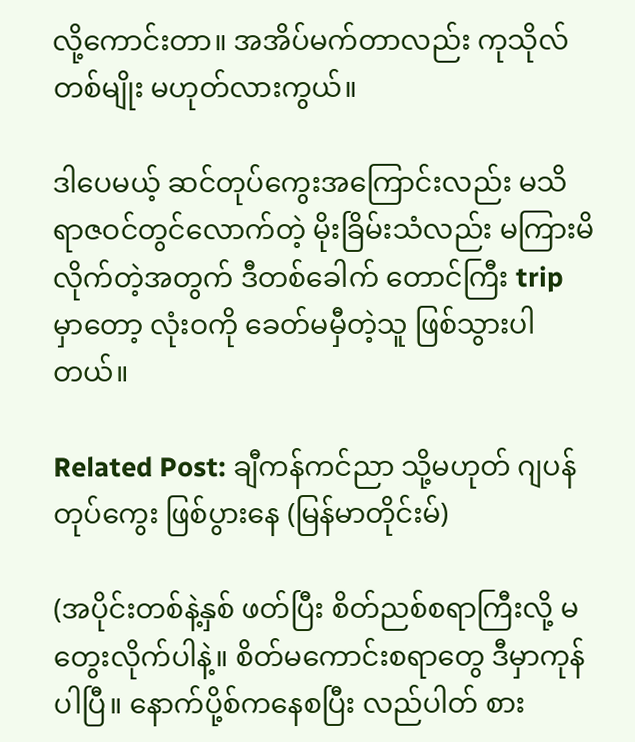လို့ကောင်းတာ။ အအိပ်မက်တာလည်း ကုသိုလ်တစ်မျိုး မဟုတ်လားကွယ်။

ဒါပေမယ့် ဆင်တုပ်ကွေးအကြောင်းလည်း မသိ ရာဇဝင်တွင်လောက်တဲ့ မိုးခြိမ်းသံလည်း မကြားမိလိုက်တဲ့အတွက် ဒီတစ်ခေါက် တောင်ကြီး trip မှာတော့ လုံးဝကို ခေတ်မမှီတဲ့သူ ဖြစ်သွားပါတယ်။

Related Post: ချီကန်ကင်ညာ သို့မဟုတ် ဂျပန်တုပ်ကွေး ဖြစ်ပွားနေ (မြန်မာတိုင်းမ်)

(အပိုင်းတစ်နဲ့နှစ် ဖတ်ပြီး စိတ်ညစ်စရာကြီးလို့ မတွေးလိုက်ပါနဲ့။ စိတ်မကောင်းစရာတွေ ဒီမှာကုန်ပါပြီ။ နောက်ပို့စ်ကနေစပြီး လည်ပါတ် စား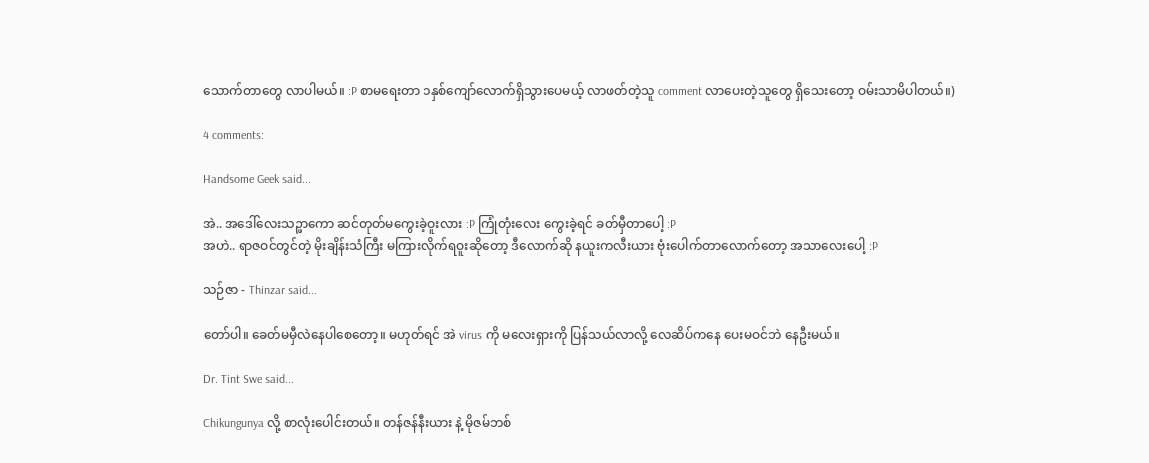သောက်တာတွေ လာပါမယ်။ :P စာမရေးတာ ၁နှစ်ကျော်လောက်ရှိသွားပေမယ့် လာဖတ်တဲ့သူ comment လာပေးတဲ့သူတွေ ရှိသေးတော့ ဝမ်းသာမိပါတယ်။)

4 comments:

Handsome Geek said...

အဲ.. အဒေါ်လေးသဉ္ဖာကော ဆင်တုတ်မကွေးခဲ့ဝူးလား :P ကြုံတုံးလေး ကွေးခဲ့ရင် ခတ်မှီတာပေါ့ :P
အဟဲ.. ရာဇဝင်တွင်တဲ့ မိုးချိန်းသံကြီး မကြားလိုက်ရဝူးဆိုတော့ ဒီလောက်ဆို နယူးကလီးယား ဗုံးပေါက်တာလောက်တော့ အသာလေးပေါ့ :P

သဉ်ဇာ - Thinzar said...

တော်ပါ။ ခေတ်မမှီလဲနေပါစေတော့။ မဟုတ်ရင် အဲ virus ကို မလေးရှားကို ပြန်သယ်လာလို့ လေဆိပ်ကနေ ပေးမဝင်ဘဲ နေဦးမယ်။

Dr. Tint Swe said...

Chikungunya လို့ စာလုံးပေါင်းတယ်။ တန်ဇန်နီးယား နဲ့ မိုဇမ်ဘစ်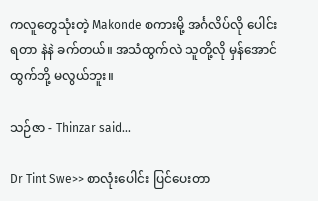ကလူတွေသုံးတဲ့ Makonde စကားမို့ အင်္ဂလိပ်လို ပေါင်းရတာ နဲနဲ ခက်တယ်။ အသံထွက်လဲ သူတို့လို မှန်အောင် ထွက်ဘို့ မလွယ်ဘူး။

သဉ်ဇာ - Thinzar said...

Dr Tint Swe>> စာလုံးပေါင်း ပြင်ပေးတာ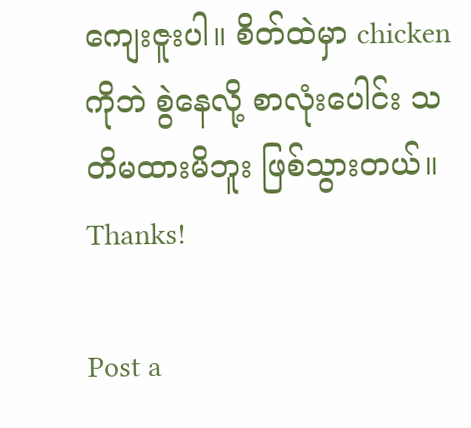ကျေးဇူးပါ။ စိတ်ထဲမှာ chicken ကိုဘဲ စွဲနေလို့ စာလုံးပေါင်း သတိမထားမိဘူး ဖြစ်သွားတယ်။ Thanks!

Post a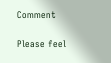Comment

Please feel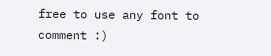free to use any font to comment :)